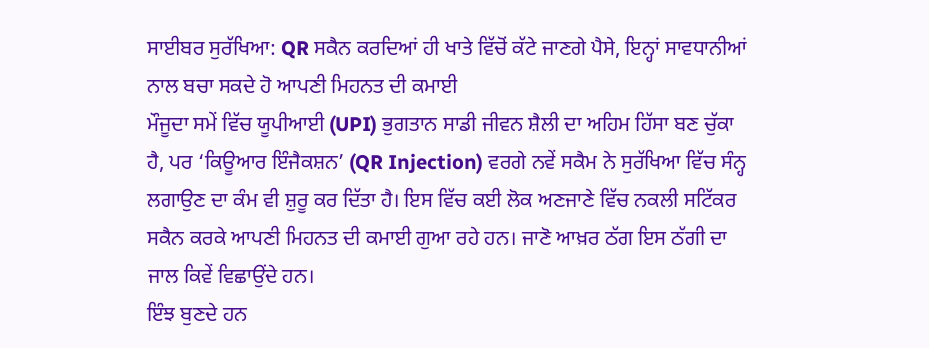ਸਾਈਬਰ ਸੁਰੱਖਿਆ: QR ਸਕੈਨ ਕਰਦਿਆਂ ਹੀ ਖਾਤੇ ਵਿੱਚੋਂ ਕੱਟੇ ਜਾਣਗੇ ਪੈਸੇ, ਇਨ੍ਹਾਂ ਸਾਵਧਾਨੀਆਂ ਨਾਲ ਬਚਾ ਸਕਦੇ ਹੋ ਆਪਣੀ ਮਿਹਨਤ ਦੀ ਕਮਾਈ
ਮੌਜੂਦਾ ਸਮੇਂ ਵਿੱਚ ਯੂਪੀਆਈ (UPI) ਭੁਗਤਾਨ ਸਾਡੀ ਜੀਵਨ ਸ਼ੈਲੀ ਦਾ ਅਹਿਮ ਹਿੱਸਾ ਬਣ ਚੁੱਕਾ ਹੈ, ਪਰ ‘ਕਿਊਆਰ ਇੰਜੈਕਸ਼ਨ’ (QR Injection) ਵਰਗੇ ਨਵੇਂ ਸਕੈਮ ਨੇ ਸੁਰੱਖਿਆ ਵਿੱਚ ਸੰਨ੍ਹ ਲਗਾਉਣ ਦਾ ਕੰਮ ਵੀ ਸ਼ੁਰੂ ਕਰ ਦਿੱਤਾ ਹੈ। ਇਸ ਵਿੱਚ ਕਈ ਲੋਕ ਅਣਜਾਣੇ ਵਿੱਚ ਨਕਲੀ ਸਟਿੱਕਰ ਸਕੈਨ ਕਰਕੇ ਆਪਣੀ ਮਿਹਨਤ ਦੀ ਕਮਾਈ ਗੁਆ ਰਹੇ ਹਨ। ਜਾਣੋ ਆਖ਼ਰ ਠੱਗ ਇਸ ਠੱਗੀ ਦਾ ਜਾਲ ਕਿਵੇਂ ਵਿਛਾਉਂਦੇ ਹਨ।
ਇੰਝ ਬੁਣਦੇ ਹਨ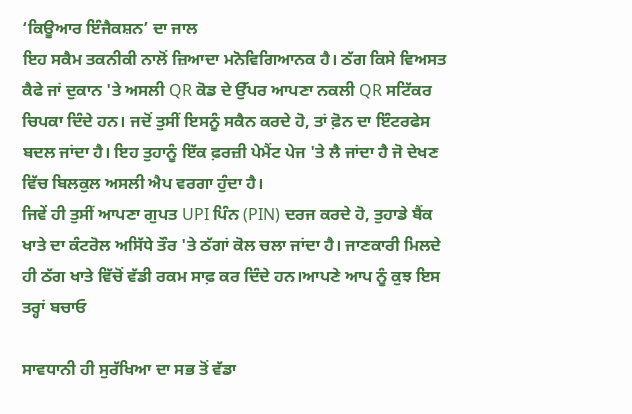‘ਕਿਊਆਰ ਇੰਜੈਕਸ਼ਨ’ ਦਾ ਜਾਲ
ਇਹ ਸਕੈਮ ਤਕਨੀਕੀ ਨਾਲੋਂ ਜ਼ਿਆਦਾ ਮਨੋਵਿਗਿਆਨਕ ਹੈ। ਠੱਗ ਕਿਸੇ ਵਿਅਸਤ ਕੈਫੇ ਜਾਂ ਦੁਕਾਨ 'ਤੇ ਅਸਲੀ QR ਕੋਡ ਦੇ ਉੱਪਰ ਆਪਣਾ ਨਕਲੀ QR ਸਟਿੱਕਰ ਚਿਪਕਾ ਦਿੰਦੇ ਹਨ। ਜਦੋਂ ਤੁਸੀਂ ਇਸਨੂੰ ਸਕੈਨ ਕਰਦੇ ਹੋ, ਤਾਂ ਫ਼ੋਨ ਦਾ ਇੰਟਰਫੇਸ ਬਦਲ ਜਾਂਦਾ ਹੈ। ਇਹ ਤੁਹਾਨੂੰ ਇੱਕ ਫ਼ਰਜ਼ੀ ਪੇਮੈਂਟ ਪੇਜ 'ਤੇ ਲੈ ਜਾਂਦਾ ਹੈ ਜੋ ਦੇਖਣ ਵਿੱਚ ਬਿਲਕੁਲ ਅਸਲੀ ਐਪ ਵਰਗਾ ਹੁੰਦਾ ਹੈ।
ਜਿਵੇਂ ਹੀ ਤੁਸੀਂ ਆਪਣਾ ਗੁਪਤ UPI ਪਿੰਨ (PIN) ਦਰਜ ਕਰਦੇ ਹੋ, ਤੁਹਾਡੇ ਬੈਂਕ ਖਾਤੇ ਦਾ ਕੰਟਰੋਲ ਅਸਿੱਧੇ ਤੌਰ 'ਤੇ ਠੱਗਾਂ ਕੋਲ ਚਲਾ ਜਾਂਦਾ ਹੈ। ਜਾਣਕਾਰੀ ਮਿਲਦੇ ਹੀ ਠੱਗ ਖਾਤੇ ਵਿੱਚੋਂ ਵੱਡੀ ਰਕਮ ਸਾਫ਼ ਕਰ ਦਿੰਦੇ ਹਨ।ਆਪਣੇ ਆਪ ਨੂੰ ਕੁਝ ਇਸ ਤਰ੍ਹਾਂ ਬਚਾਓ

ਸਾਵਧਾਨੀ ਹੀ ਸੁਰੱਖਿਆ ਦਾ ਸਭ ਤੋਂ ਵੱਡਾ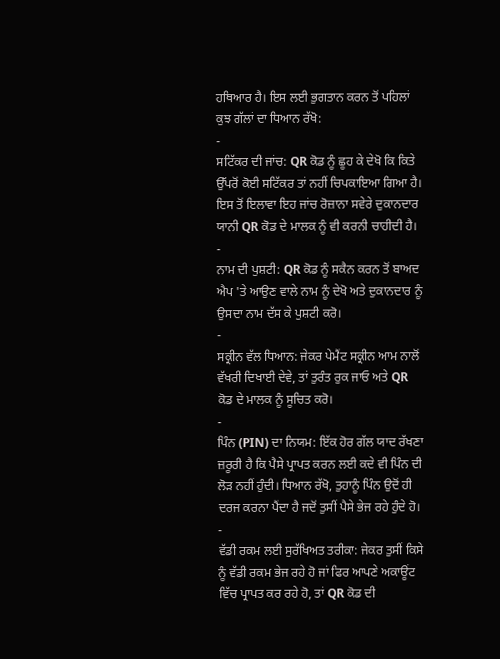ਹਥਿਆਰ ਹੈ। ਇਸ ਲਈ ਭੁਗਤਾਨ ਕਰਨ ਤੋਂ ਪਹਿਲਾਂ ਕੁਝ ਗੱਲਾਂ ਦਾ ਧਿਆਨ ਰੱਖੋ:
-
ਸਟਿੱਕਰ ਦੀ ਜਾਂਚ: QR ਕੋਡ ਨੂੰ ਛੂਹ ਕੇ ਦੇਖੋ ਕਿ ਕਿਤੇ ਉੱਪਰੋਂ ਕੋਈ ਸਟਿੱਕਰ ਤਾਂ ਨਹੀਂ ਚਿਪਕਾਇਆ ਗਿਆ ਹੈ। ਇਸ ਤੋਂ ਇਲਾਵਾ ਇਹ ਜਾਂਚ ਰੋਜ਼ਾਨਾ ਸਵੇਰੇ ਦੁਕਾਨਦਾਰ ਯਾਨੀ QR ਕੋਡ ਦੇ ਮਾਲਕ ਨੂੰ ਵੀ ਕਰਨੀ ਚਾਹੀਦੀ ਹੈ।
-
ਨਾਮ ਦੀ ਪੁਸ਼ਟੀ: QR ਕੋਡ ਨੂੰ ਸਕੈਨ ਕਰਨ ਤੋਂ ਬਾਅਦ ਐਪ 'ਤੇ ਆਉਣ ਵਾਲੇ ਨਾਮ ਨੂੰ ਦੇਖੋ ਅਤੇ ਦੁਕਾਨਦਾਰ ਨੂੰ ਉਸਦਾ ਨਾਮ ਦੱਸ ਕੇ ਪੁਸ਼ਟੀ ਕਰੋ।
-
ਸਕ੍ਰੀਨ ਵੱਲ ਧਿਆਨ: ਜੇਕਰ ਪੇਮੈਂਟ ਸਕ੍ਰੀਨ ਆਮ ਨਾਲੋਂ ਵੱਖਰੀ ਦਿਖਾਈ ਦੇਵੇ, ਤਾਂ ਤੁਰੰਤ ਰੁਕ ਜਾਓ ਅਤੇ QR ਕੋਡ ਦੇ ਮਾਲਕ ਨੂੰ ਸੂਚਿਤ ਕਰੋ।
-
ਪਿੰਨ (PIN) ਦਾ ਨਿਯਮ: ਇੱਕ ਹੋਰ ਗੱਲ ਯਾਦ ਰੱਖਣਾ ਜ਼ਰੂਰੀ ਹੈ ਕਿ ਪੈਸੇ ਪ੍ਰਾਪਤ ਕਰਨ ਲਈ ਕਦੇ ਵੀ ਪਿੰਨ ਦੀ ਲੋੜ ਨਹੀਂ ਹੁੰਦੀ। ਧਿਆਨ ਰੱਖੋ, ਤੁਹਾਨੂੰ ਪਿੰਨ ਉਦੋਂ ਹੀ ਦਰਜ ਕਰਨਾ ਪੈਂਦਾ ਹੈ ਜਦੋਂ ਤੁਸੀਂ ਪੈਸੇ ਭੇਜ ਰਹੇ ਹੁੰਦੇ ਹੋ।
-
ਵੱਡੀ ਰਕਮ ਲਈ ਸੁਰੱਖਿਅਤ ਤਰੀਕਾ: ਜੇਕਰ ਤੁਸੀਂ ਕਿਸੇ ਨੂੰ ਵੱਡੀ ਰਕਮ ਭੇਜ ਰਹੇ ਹੋ ਜਾਂ ਫਿਰ ਆਪਣੇ ਅਕਾਊਂਟ ਵਿੱਚ ਪ੍ਰਾਪਤ ਕਰ ਰਹੇ ਹੋ, ਤਾਂ QR ਕੋਡ ਦੀ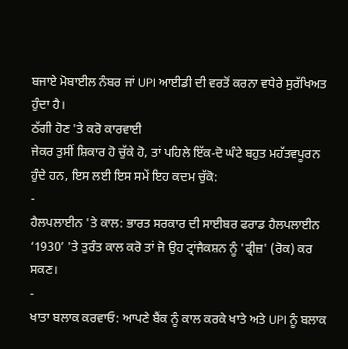ਬਜਾਏ ਮੋਬਾਈਲ ਨੰਬਰ ਜਾਂ UPI ਆਈਡੀ ਦੀ ਵਰਤੋਂ ਕਰਨਾ ਵਧੇਰੇ ਸੁਰੱਖਿਅਤ ਹੁੰਦਾ ਹੈ।
ਠੱਗੀ ਹੋਣ 'ਤੇ ਕਰੋ ਕਾਰਵਾਈ
ਜੇਕਰ ਤੁਸੀਂ ਸ਼ਿਕਾਰ ਹੋ ਚੁੱਕੇ ਹੋ, ਤਾਂ ਪਹਿਲੇ ਇੱਕ-ਦੋ ਘੰਟੇ ਬਹੁਤ ਮਹੱਤਵਪੂਰਨ ਹੁੰਦੇ ਹਨ, ਇਸ ਲਈ ਇਸ ਸਮੇਂ ਇਹ ਕਦਮ ਚੁੱਕੋ:
-
ਹੈਲਪਲਾਈਨ 'ਤੇ ਕਾਲ: ਭਾਰਤ ਸਰਕਾਰ ਦੀ ਸਾਈਬਰ ਫਰਾਡ ਹੈਲਪਲਾਈਨ ‘1930’ 'ਤੇ ਤੁਰੰਤ ਕਾਲ ਕਰੋ ਤਾਂ ਜੋ ਉਹ ਟ੍ਰਾਂਜੈਕਸ਼ਨ ਨੂੰ 'ਫ੍ਰੀਜ਼' (ਰੋਕ) ਕਰ ਸਕਣ।
-
ਖਾਤਾ ਬਲਾਕ ਕਰਵਾਓ: ਆਪਣੇ ਬੈਂਕ ਨੂੰ ਕਾਲ ਕਰਕੇ ਖਾਤੇ ਅਤੇ UPI ਨੂੰ ਬਲਾਕ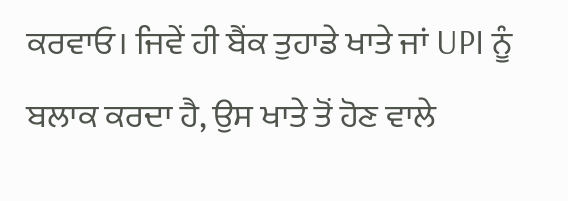ਕਰਵਾਓ। ਜਿਵੇਂ ਹੀ ਬੈਂਕ ਤੁਹਾਡੇ ਖਾਤੇ ਜਾਂ UPI ਨੂੰ ਬਲਾਕ ਕਰਦਾ ਹੈ, ਉਸ ਖਾਤੇ ਤੋਂ ਹੋਣ ਵਾਲੇ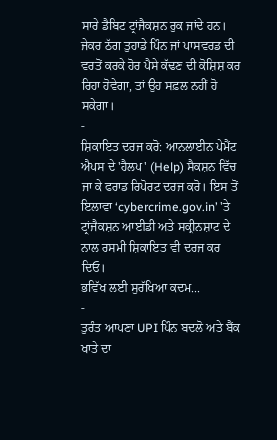ਸਾਰੇ ਡੈਬਿਟ ਟ੍ਰਾਂਜੈਕਸ਼ਨ ਰੁਕ ਜਾਂਦੇ ਹਨ। ਜੇਕਰ ਠੱਗ ਤੁਹਾਡੇ ਪਿੰਨ ਜਾਂ ਪਾਸਵਰਡ ਦੀ ਵਰਤੋਂ ਕਰਕੇ ਹੋਰ ਪੈਸੇ ਕੱਢਣ ਦੀ ਕੋਸ਼ਿਸ਼ ਕਰ ਰਿਹਾ ਹੋਵੇਗਾ, ਤਾਂ ਉਹ ਸਫ਼ਲ ਨਹੀਂ ਹੋ ਸਕੇਗਾ।
-
ਸ਼ਿਕਾਇਤ ਦਰਜ ਕਰੋ: ਆਨਲਾਈਨ ਪੇਮੈਂਟ ਐਪਸ ਦੇ 'ਹੈਲਪ' (Help) ਸੈਕਸ਼ਨ ਵਿੱਚ ਜਾ ਕੇ ਫਰਾਡ ਰਿਪੋਰਟ ਦਰਜ ਕਰੋ। ਇਸ ਤੋਂ ਇਲਾਵਾ ‘cybercrime.gov.in’ 'ਤੇ ਟ੍ਰਾਂਜੈਕਸ਼ਨ ਆਈਡੀ ਅਤੇ ਸਕ੍ਰੀਨਸ਼ਾਟ ਦੇ ਨਾਲ ਰਸਮੀ ਸ਼ਿਕਾਇਤ ਵੀ ਦਰਜ ਕਰ ਦਿਓ।
ਭਵਿੱਖ ਲਈ ਸੁਰੱਖਿਆ ਕਦਮ...
-
ਤੁਰੰਤ ਆਪਣਾ UPI ਪਿੰਨ ਬਦਲੋ ਅਤੇ ਬੈਂਕ ਖਾਤੇ ਦਾ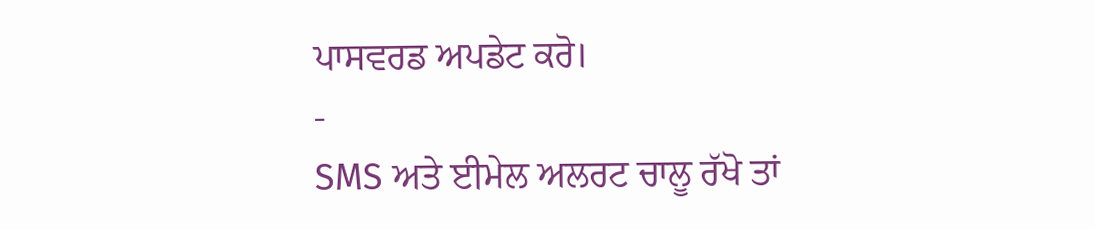ਪਾਸਵਰਡ ਅਪਡੇਟ ਕਰੋ।
-
SMS ਅਤੇ ਈਮੇਲ ਅਲਰਟ ਚਾਲੂ ਰੱਖੋ ਤਾਂ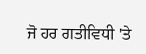ਜੋ ਹਰ ਗਤੀਵਿਧੀ 'ਤੇ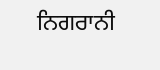ਨਿਗਰਾਨੀ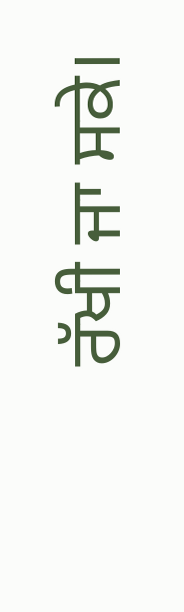ਰੱਖੀ ਜਾ ਸਕੇ।